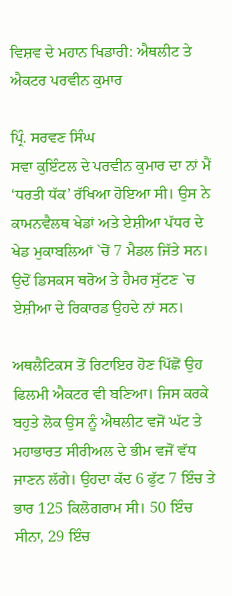ਵਿਸ਼ਵ ਦੇ ਮਹਾਨ ਖਿਡਾਰੀ: ਐਥਲੀਟ ਤੇ ਐਕਟਰ ਪਰਵੀਨ ਕੁਮਾਰ

ਪ੍ਰਿੰ. ਸਰਵਣ ਸਿੰਘ
ਸਵਾ ਕੁਇੰਟਲ ਦੇ ਪਰਵੀਨ ਕੁਮਾਰ ਦਾ ਨਾਂ ਮੈਂ ‘ਧਰਤੀ ਧੱਕ’ ਰੱਖਿਆ ਹੋਇਆ ਸੀ। ਉਸ ਨੇ ਕਾਮਨਵੈਲਥ ਖੇਡਾਂ ਅਤੇ ਏਸ਼ੀਆ ਪੱਧਰ ਦੇ ਖੇਡ ਮੁਕਾਬਲਿਆਂ `ਚੋਂ 7 ਮੈਡਲ ਜਿੱਤੇ ਸਨ। ਉਦੋਂ ਡਿਸਕਸ ਥਰੋਅ ਤੇ ਹੈਮਰ ਸੁੱਟਣ `ਚ ਏਸ਼ੀਆ ਦੇ ਰਿਕਾਰਡ ਉਹਦੇ ਨਾਂ ਸਨ।

ਅਥਲੈਟਿਕਸ ਤੋਂ ਰਿਟਾਇਰ ਹੋਣ ਪਿੱਛੋਂ ਉਹ ਫਿਲਮੀ ਐਕਟਰ ਵੀ ਬਣਿਆ। ਜਿਸ ਕਰਕੇ ਬਹੁਤੇ ਲੋਕ ਉਸ ਨੂੰ ਐਥਲੀਟ ਵਜੋਂ ਘੱਟ ਤੇ ਮਹਾਭਾਰਤ ਸੀਰੀਅਲ ਦੇ ਭੀਮ ਵਜੋਂ ਵੱਧ ਜਾਣਨ ਲੱਗੇ। ਉਹਦਾ ਕੱਦ 6 ਫੁੱਟ 7 ਇੰਚ ਤੇ ਭਾਰ 125 ਕਿਲੋਗਰਾਮ ਸੀ। 50 ਇੰਚ ਸੀਨਾ, 29 ਇੰਚ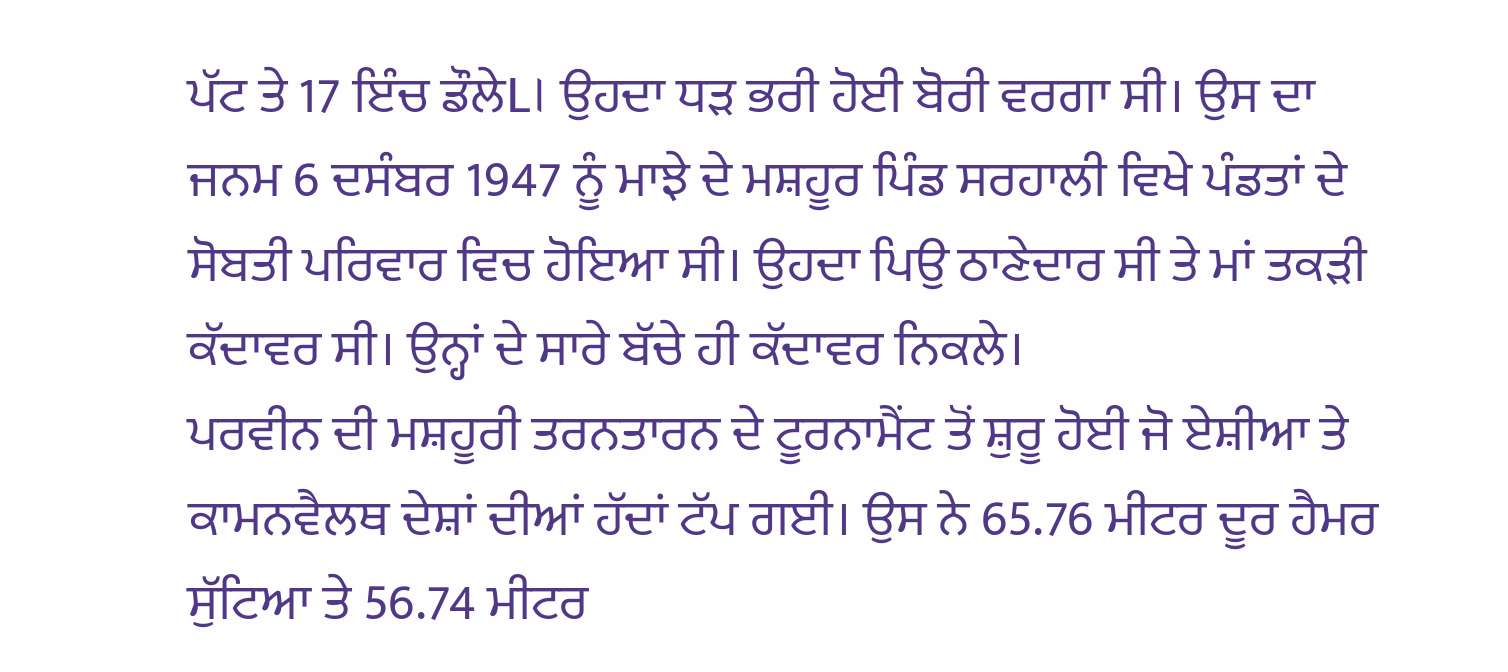ਪੱਟ ਤੇ 17 ਇੰਚ ਡੌਲੇL। ਉਹਦਾ ਧੜ ਭਰੀ ਹੋਈ ਬੋਰੀ ਵਰਗਾ ਸੀ। ਉਸ ਦਾ ਜਨਮ 6 ਦਸੰਬਰ 1947 ਨੂੰ ਮਾਝੇ ਦੇ ਮਸ਼ਹੂਰ ਪਿੰਡ ਸਰਹਾਲੀ ਵਿਖੇ ਪੰਡਤਾਂ ਦੇ ਸੋਬਤੀ ਪਰਿਵਾਰ ਵਿਚ ਹੋਇਆ ਸੀ। ਉਹਦਾ ਪਿਉ ਠਾਣੇਦਾਰ ਸੀ ਤੇ ਮਾਂ ਤਕੜੀ ਕੱਦਾਵਰ ਸੀ। ਉਨ੍ਹਾਂ ਦੇ ਸਾਰੇ ਬੱਚੇ ਹੀ ਕੱਦਾਵਰ ਨਿਕਲੇ।
ਪਰਵੀਨ ਦੀ ਮਸ਼ਹੂਰੀ ਤਰਨਤਾਰਨ ਦੇ ਟੂਰਨਾਮੈਂਟ ਤੋਂ ਸ਼ੁਰੂ ਹੋਈ ਜੋ ਏਸ਼ੀਆ ਤੇ ਕਾਮਨਵੈਲਥ ਦੇਸ਼ਾਂ ਦੀਆਂ ਹੱਦਾਂ ਟੱਪ ਗਈ। ਉਸ ਨੇ 65.76 ਮੀਟਰ ਦੂਰ ਹੈਮਰ ਸੁੱਟਿਆ ਤੇ 56.74 ਮੀਟਰ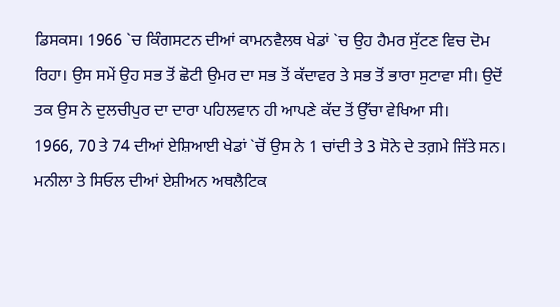ਡਿਸਕਸ। 1966 `ਚ ਕਿੰਗਸਟਨ ਦੀਆਂ ਕਾਮਨਵੈਲਥ ਖੇਡਾਂ `ਚ ਉਹ ਹੈਮਰ ਸੁੱਟਣ ਵਿਚ ਦੋਮ ਰਿਹਾ। ਉਸ ਸਮੇਂ ਉਹ ਸਭ ਤੋਂ ਛੋਟੀ ਉਮਰ ਦਾ ਸਭ ਤੋਂ ਕੱਦਾਵਰ ਤੇ ਸਭ ਤੋਂ ਭਾਰਾ ਸੁਟਾਵਾ ਸੀ। ਉਦੋਂ ਤਕ ਉਸ ਨੇ ਦੁਲਚੀਪੁਰ ਦਾ ਦਾਰਾ ਪਹਿਲਵਾਨ ਹੀ ਆਪਣੇ ਕੱਦ ਤੋਂ ਉੱਚਾ ਵੇਖਿਆ ਸੀ।
1966, 70 ਤੇ 74 ਦੀਆਂ ਏਸ਼ਿਆਈ ਖੇਡਾਂ `ਚੋਂ ਉਸ ਨੇ 1 ਚਾਂਦੀ ਤੇ 3 ਸੋਨੇ ਦੇ ਤਗ਼ਮੇ ਜਿੱਤੇ ਸਨ। ਮਨੀਲਾ ਤੇ ਸਿਓਲ ਦੀਆਂ ਏਸ਼ੀਅਨ ਅਥਲੈਟਿਕ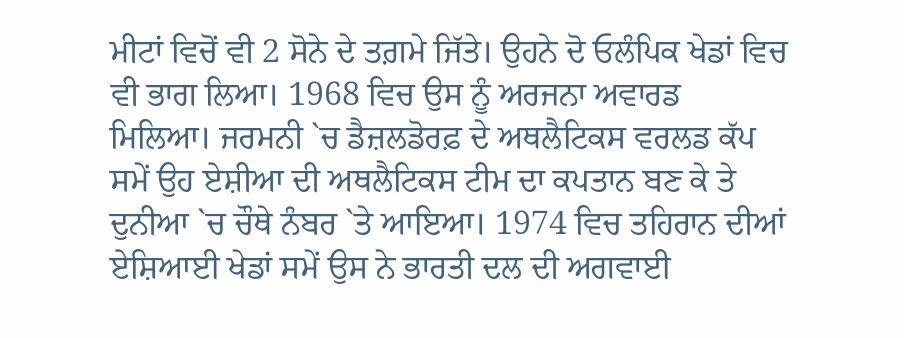ਮੀਟਾਂ ਵਿਚੋਂ ਵੀ 2 ਸੋਨੇ ਦੇ ਤਗ਼ਮੇ ਜਿੱਤੇ। ਉਹਨੇ ਦੋ ਓਲੰਪਿਕ ਖੇਡਾਂ ਵਿਚ ਵੀ ਭਾਗ ਲਿਆ। 1968 ਵਿਚ ਉਸ ਨੂੰ ਅਰਜਨਾ ਅਵਾਰਡ ਮਿਲਿਆ। ਜਰਮਨੀ `ਚ ਡੈਜ਼ਲਡੋਰਫ਼ ਦੇ ਅਥਲੈਟਿਕਸ ਵਰਲਡ ਕੱਪ ਸਮੇਂ ਉਹ ਏਸ਼ੀਆ ਦੀ ਅਥਲੈਟਿਕਸ ਟੀਮ ਦਾ ਕਪਤਾਨ ਬਣ ਕੇ ਤੇ ਦੁਨੀਆ `ਚ ਚੌਥੇ ਨੰਬਰ `ਤੇ ਆਇਆ। 1974 ਵਿਚ ਤਹਿਰਾਨ ਦੀਆਂ ਏਸ਼ਿਆਈ ਖੇਡਾਂ ਸਮੇਂ ਉਸ ਨੇ ਭਾਰਤੀ ਦਲ ਦੀ ਅਗਵਾਈ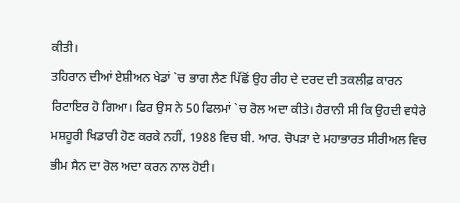ਕੀਤੀ।
ਤਹਿਰਾਨ ਦੀਆਂ ਏਸ਼ੀਅਨ ਖੇਡਾਂ `ਚ ਭਾਗ ਲੈਣ ਪਿੱਛੋਂ ਉਹ ਰੀਹ ਦੇ ਦਰਦ ਦੀ ਤਕਲੀਫ਼ ਕਾਰਨ ਰਿਟਾਇਰ ਹੋ ਗਿਆ। ਫਿਰ ਉਸ ਨੇ 50 ਫਿਲਮਾਂ `ਚ ਰੋਲ ਅਦਾ ਕੀਤੇ। ਹੈਰਾਨੀ ਸੀ ਕਿ ਉਹਦੀ ਵਧੇਰੇ ਮਸ਼ਹੂਰੀ ਖਿਡਾਰੀ ਹੋਣ ਕਰਕੇ ਨਹੀਂ, 1988 ਵਿਚ ਬੀ. ਆਰ. ਚੋਪੜਾ ਦੇ ਮਹਾਭਾਰਤ ਸੀਰੀਅਲ ਵਿਚ ਭੀਮ ਸੈਨ ਦਾ ਰੋਲ ਅਦਾ ਕਰਨ ਨਾਲ ਹੋਈ।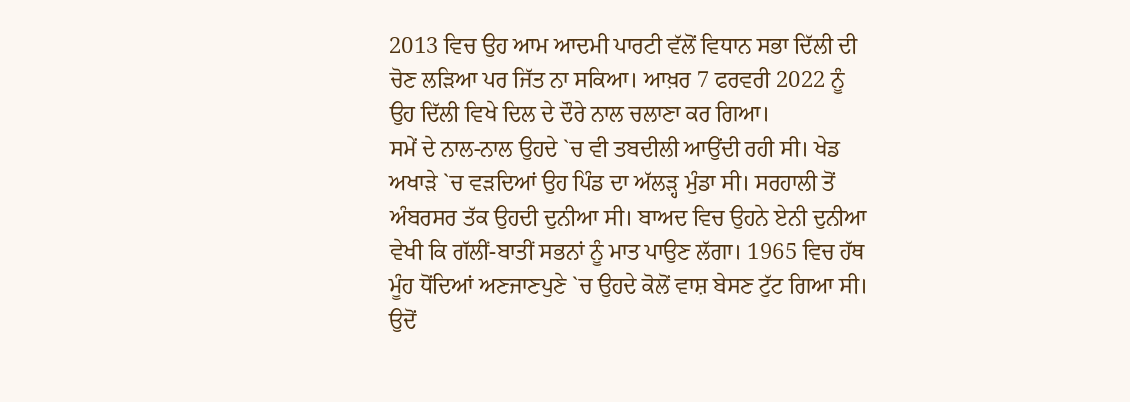2013 ਵਿਚ ਉਹ ਆਮ ਆਦਮੀ ਪਾਰਟੀ ਵੱਲੋਂ ਵਿਧਾਨ ਸਭਾ ਦਿੱਲੀ ਦੀ ਚੋਣ ਲੜਿਆ ਪਰ ਜਿੱਤ ਨਾ ਸਕਿਆ। ਆਖ਼ਰ 7 ਫਰਵਰੀ 2022 ਨੂੰ ਉਹ ਦਿੱਲੀ ਵਿਖੇ ਦਿਲ ਦੇ ਦੌਰੇ ਨਾਲ ਚਲਾਣਾ ਕਰ ਗਿਆ।
ਸਮੇਂ ਦੇ ਨਾਲ-ਨਾਲ ਉਹਦੇ `ਚ ਵੀ ਤਬਦੀਲੀ ਆਉਂਦੀ ਰਹੀ ਸੀ। ਖੇਡ ਅਖਾੜੇ `ਚ ਵੜਦਿਆਂ ਉਹ ਪਿੰਡ ਦਾ ਅੱਲੜ੍ਹ ਮੁੰਡਾ ਸੀ। ਸਰਹਾਲੀ ਤੋਂ ਅੰਬਰਸਰ ਤੱਕ ਉਹਦੀ ਦੁਨੀਆ ਸੀ। ਬਾਅਦ ਵਿਚ ਉਹਨੇ ਏਨੀ ਦੁਨੀਆ ਵੇਖੀ ਕਿ ਗੱਲੀਂ-ਬਾਤੀਂ ਸਭਨਾਂ ਨੂੰ ਮਾਤ ਪਾਉਣ ਲੱਗਾ। 1965 ਵਿਚ ਹੱਥ ਮੂੰਹ ਧੋਂਦਿਆਂ ਅਣਜਾਣਪੁਣੇ `ਚ ਉਹਦੇ ਕੋਲੋਂ ਵਾਸ਼ ਬੇਸਣ ਟੁੱਟ ਗਿਆ ਸੀ। ਉਦੋਂ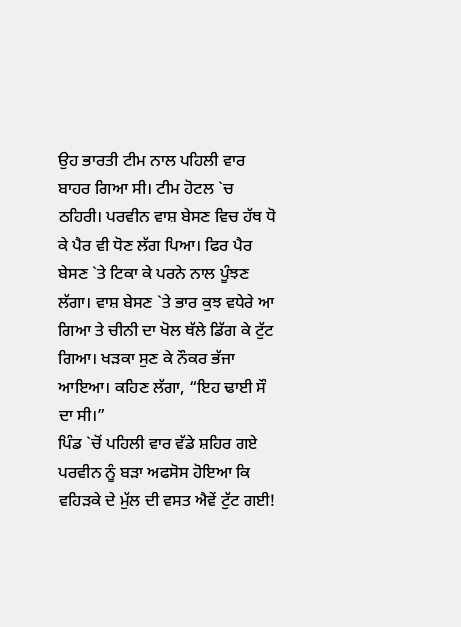ਉਹ ਭਾਰਤੀ ਟੀਮ ਨਾਲ ਪਹਿਲੀ ਵਾਰ ਬਾਹਰ ਗਿਆ ਸੀ। ਟੀਮ ਹੋਟਲ `ਚ ਠਹਿਰੀ। ਪਰਵੀਨ ਵਾਸ਼ ਬੇਸਣ ਵਿਚ ਹੱਥ ਧੋ ਕੇ ਪੈਰ ਵੀ ਧੋਣ ਲੱਗ ਪਿਆ। ਫਿਰ ਪੈਰ ਬੇਸਣ `ਤੇ ਟਿਕਾ ਕੇ ਪਰਨੇ ਨਾਲ ਪੂੰਝਣ ਲੱਗਾ। ਵਾਸ਼ ਬੇਸਣ `ਤੇ ਭਾਰ ਕੁਝ ਵਧੇਰੇ ਆ ਗਿਆ ਤੇ ਚੀਨੀ ਦਾ ਖੋਲ ਥੱਲੇ ਡਿੱਗ ਕੇ ਟੁੱਟ ਗਿਆ। ਖੜਕਾ ਸੁਣ ਕੇ ਨੌਕਰ ਭੱਜਾ ਆਇਆ। ਕਹਿਣ ਲੱਗਾ, “ਇਹ ਢਾਈ ਸੌ ਦਾ ਸੀ।”
ਪਿੰਡ `ਚੋਂ ਪਹਿਲੀ ਵਾਰ ਵੱਡੇ ਸ਼ਹਿਰ ਗਏ ਪਰਵੀਨ ਨੂੰ ਬੜਾ ਅਫਸੋਸ ਹੋਇਆ ਕਿ ਵਹਿੜਕੇ ਦੇ ਮੁੱਲ ਦੀ ਵਸਤ ਐਵੇਂ ਟੁੱਟ ਗਈ!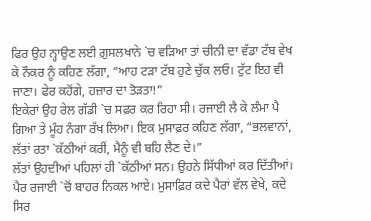ਫਿਰ ਉਹ ਨ੍ਹਾਉਣ ਲਈ ਗ਼ੁਸਲਖਾਨੇ `ਚ ਵੜਿਆ ਤਾਂ ਚੀਨੀ ਦਾ ਵੱਡਾ ਟੱਬ ਵੇਖ ਕੇ ਨੌਕਰ ਨੂੰ ਕਹਿਣ ਲੱਗਾ, “ਆਹ ਟੜਾ ਟੱਬ ਹੁਣੇ ਚੁੱਕ ਲਓ। ਟੁੱਟ ਇਹ ਵੀ ਜਾਣਾ। ਫੇਰ ਕਹੋਂਗੇ, ਹਜ਼ਾਰ ਦਾ ਤੋੜਤਾ!”
ਇਕੇਰਾਂ ਉਹ ਰੇਲ ਗੱਡੀ `ਚ ਸਫ਼ਰ ਕਰ ਰਿਹਾ ਸੀ। ਰਜਾਈ ਲੈ ਕੇ ਲੰਮਾ ਪੈ ਗਿਆ ਤੇ ਮੂੰਹ ਨੰਗਾ ਰੱਖ ਲਿਆ। ਇਕ ਮੁਸਾਫ਼ਰ ਕਹਿਣ ਲੱਗਾ, “ਭਲਵਾਨਾਂ, ਲੱਤਾਂ ਰਤਾ `ਕੱਠੀਆਂ ਕਰੀਂ, ਮੈਨੂੰ ਵੀ ਬਹਿ ਲੈਣ ਦੇ।”
ਲੱਤਾਂ ਉਹਦੀਆਂ ਪਹਿਲਾਂ ਹੀ `ਕੱਠੀਆਂ ਸਨ। ਉਹਨੇ ਸਿੱਧੀਆਂ ਕਰ ਦਿੱਤੀਆਂ। ਪੈਰ ਰਜਾਈ `ਚੋਂ ਬਾਹਰ ਨਿਕਲ ਆਏ। ਮੁਸਾਫ਼ਿਰ ਕਦੇ ਪੈਰਾਂ ਵੱਲ ਵੇਖੇ, ਕਦੇ ਸਿਰ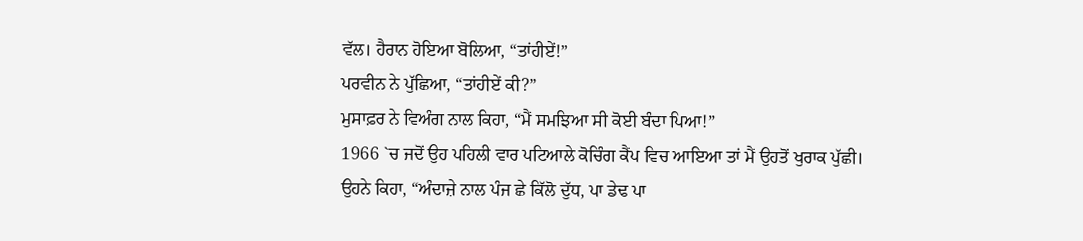ਵੱਲ। ਹੈਰਾਨ ਹੋਇਆ ਬੋਲਿਆ, “ਤਾਂਹੀਏਂ!”
ਪਰਵੀਨ ਨੇ ਪੁੱਛਿਆ, “ਤਾਂਹੀਏਂ ਕੀ?”
ਮੁਸਾਫ਼ਰ ਨੇ ਵਿਅੰਗ ਨਾਲ ਕਿਹਾ, “ਮੈਂ ਸਮਝਿਆ ਸੀ ਕੋਈ ਬੰਦਾ ਪਿਆ!”
1966 `ਚ ਜਦੋਂ ਉਹ ਪਹਿਲੀ ਵਾਰ ਪਟਿਆਲੇ ਕੋਚਿੰਗ ਕੈਂਪ ਵਿਚ ਆਇਆ ਤਾਂ ਮੈਂ ਉਹਤੋਂ ਖੁਰਾਕ ਪੁੱਛੀ। ਉਹਨੇ ਕਿਹਾ, “ਅੰਦਾਜ਼ੇ ਨਾਲ ਪੰਜ ਛੇ ਕਿੱਲੋ ਦੁੱਧ, ਪਾ ਡੇਢ ਪਾ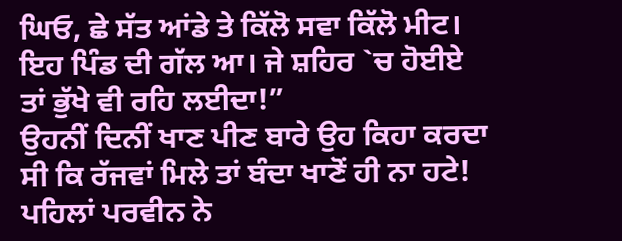ਘਿਓ, ਛੇ ਸੱਤ ਆਂਡੇ ਤੇ ਕਿੱਲੋ ਸਵਾ ਕਿੱਲੋ ਮੀਟ। ਇਹ ਪਿੰਡ ਦੀ ਗੱਲ ਆ। ਜੇ ਸ਼ਹਿਰ `ਚ ਹੋਈਏ ਤਾਂ ਭੁੱਖੇ ਵੀ ਰਹਿ ਲਈਦਾ!”
ਉਹਨੀਂ ਦਿਨੀਂ ਖਾਣ ਪੀਣ ਬਾਰੇ ਉਹ ਕਿਹਾ ਕਰਦਾ ਸੀ ਕਿ ਰੱਜਵਾਂ ਮਿਲੇ ਤਾਂ ਬੰਦਾ ਖਾਣੋਂ ਹੀ ਨਾ ਹਟੇ!
ਪਹਿਲਾਂ ਪਰਵੀਨ ਨੇ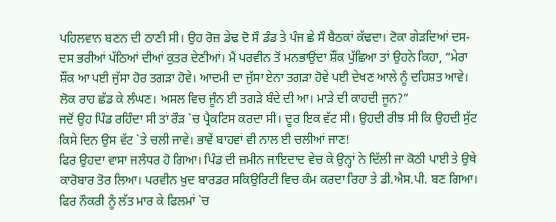ਪਹਿਲਵਾਨ ਬਣਨ ਦੀ ਠਾਣੀ ਸੀ। ਉਹ ਰੋਜ਼ ਡੇਢ ਦੋ ਸੌ ਡੰਡ ਤੇ ਪੰਜ ਛੇ ਸੌ ਬੈਠਕਾਂ ਕੱਢਦਾ। ਟੋਕਾ ਗੇੜਦਿਆਂ ਦਸ-ਦਸ ਭਰੀਆਂ ਪੱਠਿਆਂ ਦੀਆਂ ਕੁਤਰ ਦੇਣੀਆਂ। ਮੈਂ ਪਰਵੀਨ ਤੋਂ ਮਨਭਾਉਂਦਾ ਸ਼ੌਂਕ ਪੁੱਛਿਆ ਤਾਂ ਉਹਨੇ ਕਿਹਾ, “ਮੇਰਾ ਸ਼ੌਂਕ ਆ ਪਈ ਜੁੱਸਾ ਹੋਰ ਤਗੜਾ ਹੋਵੇ। ਆਦਮੀ ਦਾ ਜੁੱਸਾ ਏਨਾ ਤਗੜਾ ਹੋਵੇ ਪਈ ਦੇਖਣ ਆਲੇ ਨੂੰ ਦਹਿਸ਼ਤ ਆਵੇ। ਲੋਕ ਰਾਹ ਛੱਡ ਕੇ ਲੰਘਣ। ਅਸਲ ਵਿਚ ਜੂੰਨ ਈ ਤਗੜੇ ਬੰਦੇ ਦੀ ਆ। ਮਾੜੇ ਦੀ ਕਾਹਦੀ ਜੂਨ?”
ਜਦੋਂ ਉਹ ਪਿੰਡ ਰਹਿੰਦਾ ਸੀ ਤਾਂ ਰੌੜ `ਚ ਪ੍ਰੈਕਟਿਸ ਕਰਦਾ ਸੀ। ਦੂਰ ਇਕ ਵੱਟ ਸੀ। ਉਹਦੀ ਰੀਝ ਸੀ ਕਿ ਉਹਦੀ ਸੁੱਟ ਕਿਸੇ ਦਿਨ ਉਸ ਵੱਟ `ਤੇ ਚਲੀ ਜਾਵੇ। ਭਾਵੇਂ ਬਾਹਵਾਂ ਵੀ ਨਾਲ ਈ ਚਲੀਆਂ ਜਾਣ!
ਫਿਰ ਉਹਦਾ ਵਾਸਾ ਜਲੰਧਰ ਹੋ ਗਿਆ। ਪਿੰਡ ਦੀ ਜ਼ਮੀਨ ਜਾਇਦਾਦ ਵੇਚ ਕੇ ਉਨ੍ਹਾਂ ਨੇ ਦਿੱਲੀ ਜਾ ਕੋਠੀ ਪਾਈ ਤੇ ਉਥੇ ਕਾਰੋਬਾਰ ਤੋਰ ਲਿਆ। ਪਰਵੀਨ ਖ਼ੁਦ ਬਾਰਡਰ ਸਕਿਉਰਿਟੀ ਵਿਚ ਕੰਮ ਕਰਦਾ ਰਿਹਾ ਤੇ ਡੀ.ਐਸ.ਪੀ. ਬਣ ਗਿਆ। ਫਿਰ ਨੌਕਰੀ ਨੂੰ ਲੱਤ ਮਾਰ ਕੇ ਫਿਲਮਾਂ `ਚ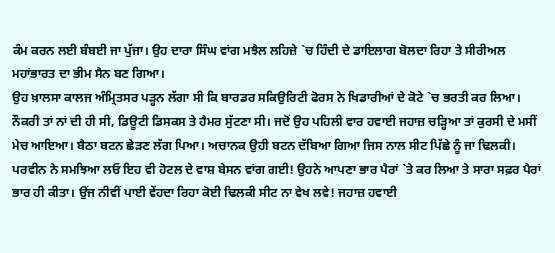ਕੰਮ ਕਰਨ ਲਈ ਬੰਬਈ ਜਾ ਪੁੱਜਾ। ਉਹ ਦਾਰਾ ਸਿੰਘ ਵਾਂਗ ਮਝੈਲ ਲਹਿਜ਼ੇ `ਚ ਹਿੰਦੀ ਦੇ ਡਾਇਲਾਗ ਬੋਲਦਾ ਰਿਹਾ ਤੇ ਸੀਰੀਅਲ ਮਹਾਂਭਾਰਤ ਦਾ ਭੀਮ ਸੈਨ ਬਣ ਗਿਆ।
ਉਹ ਖ਼ਾਲਸਾ ਕਾਲਜ ਅੰਮ੍ਰਿਤਸਰ ਪੜ੍ਹਨ ਲੱਗਾ ਸੀ ਕਿ ਬਾਰਡਰ ਸਕਿਉਰਿਟੀ ਫੋਰਸ ਨੇ ਖਿਡਾਰੀਆਂ ਦੇ ਕੋਟੇ `ਚ ਭਰਤੀ ਕਰ ਲਿਆ। ਨੌਕਰੀ ਤਾਂ ਨਾਂ ਦੀ ਹੀ ਸੀ, ਡਿਊਟੀ ਡਿਸਕਸ ਤੇ ਹੈਮਰ ਸੁੱਟਣਾ ਸੀ। ਜਦੋਂ ਉਹ ਪਹਿਲੀ ਵਾਰ ਹਵਾਈ ਜਹਾਜ਼ ਚੜ੍ਹਿਆ ਤਾਂ ਕੁਰਸੀ ਦੇ ਮਸੀਂ ਮੇਚ ਆਇਆ। ਬੈਠਾ ਬਟਨ ਛੇੜਣ ਲੱਗ ਪਿਆ। ਅਚਾਨਕ ਉਹੀ ਬਟਨ ਦੱਬਿਆ ਗਿਆ ਜਿਸ ਨਾਲ ਸੀਟ ਪਿੱਛੇ ਨੂੰ ਜਾ ਢਿਲਕੀ। ਪਰਵੀਨ ਨੇ ਸਮਝਿਆ ਲਓ ਇਹ ਵੀ ਹੋਟਲ ਦੇ ਵਾਸ਼ ਬੇਸਨ ਵਾਂਗ ਗਈ! ਉਹਨੇ ਆਪਣਾ ਭਾਰ ਪੈਰਾਂ `ਤੇ ਕਰ ਲਿਆ ਤੇ ਸਾਰਾ ਸਫ਼ਰ ਪੈਰਾਂ ਭਾਰ ਹੀ ਕੀਤਾ। ਉਂਜ ਨੀਵੀਂ ਪਾਈ ਵੇਂਹਦਾ ਰਿਹਾ ਕੋਈ ਢਿਲਕੀ ਸੀਟ ਨਾ ਵੇਖ ਲਵੇ! ਜਹਾਜ਼ ਹਵਾਈ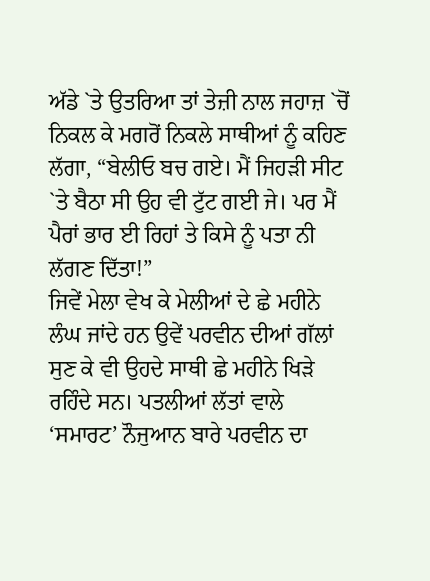ਅੱਡੇ `ਤੇ ਉਤਰਿਆ ਤਾਂ ਤੇਜ਼ੀ ਨਾਲ ਜਹਾਜ਼ `ਚੋਂ ਨਿਕਲ ਕੇ ਮਗਰੋਂ ਨਿਕਲੇ ਸਾਥੀਆਂ ਨੂੰ ਕਹਿਣ ਲੱਗਾ, “ਬੇਲੀਓ ਬਚ ਗਏ। ਮੈਂ ਜਿਹੜੀ ਸੀਟ `ਤੇ ਬੈਠਾ ਸੀ ਉਹ ਵੀ ਟੁੱਟ ਗਈ ਜੇ। ਪਰ ਮੈਂ ਪੈਰਾਂ ਭਾਰ ਈ ਰਿਹਾਂ ਤੇ ਕਿਸੇ ਨੂੰ ਪਤਾ ਨੀ ਲੱਗਣ ਦਿੱਤਾ!”
ਜਿਵੇਂ ਮੇਲਾ ਵੇਖ ਕੇ ਮੇਲੀਆਂ ਦੇ ਛੇ ਮਹੀਨੇ ਲੰਘ ਜਾਂਦੇ ਹਨ ਉਵੇਂ ਪਰਵੀਨ ਦੀਆਂ ਗੱਲਾਂ ਸੁਣ ਕੇ ਵੀ ਉਹਦੇ ਸਾਥੀ ਛੇ ਮਹੀਨੇ ਖਿੜੇ ਰਹਿੰਦੇ ਸਨ। ਪਤਲੀਆਂ ਲੱਤਾਂ ਵਾਲੇ ‘ਸਮਾਰਟ’ ਨੌਜੁਆਨ ਬਾਰੇ ਪਰਵੀਨ ਦਾ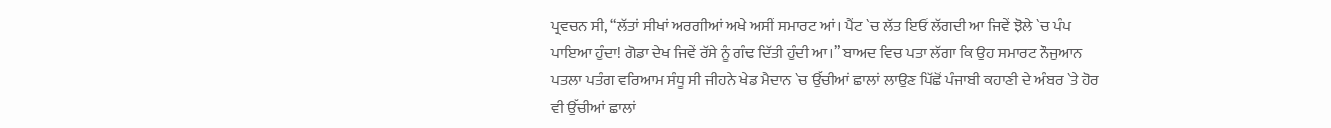ਪ੍ਰਵਚਨ ਸੀ, “ਲੱਤਾਂ ਸੀਖਾਂ ਅਰਗੀਆਂ ਅਖੇ ਅਸੀਂ ਸਮਾਰਟ ਆਂ। ਪੈਂਟ `ਚ ਲੱਤ ਇਓਂ ਲੱਗਦੀ ਆ ਜਿਵੇਂ ਝੋਲੇ `ਚ ਪੰਪ ਪਾਇਆ ਹੁੰਦਾ! ਗੋਡਾ ਦੇਖ ਜਿਵੇਂ ਰੱਸੇ ਨੂੰ ਗੰਢ ਦਿੱਤੀ ਹੁੰਦੀ ਆ।” ਬਾਅਦ ਵਿਚ ਪਤਾ ਲੱਗਾ ਕਿ ਉਹ ਸਮਾਰਟ ਨੌਜੁਆਨ ਪਤਲਾ ਪਤੰਗ ਵਰਿਆਮ ਸੰਧੂ ਸੀ ਜੀਹਨੇ ਖੇਡ ਮੈਦਾਨ `ਚ ਉੱਚੀਆਂ ਛਾਲਾਂ ਲਾਉਣ ਪਿੱਛੋਂ ਪੰਜਾਬੀ ਕਹਾਣੀ ਦੇ ਅੰਬਰ `ਤੇ ਹੋਰ ਵੀ ਉੱਚੀਆਂ ਛਾਲਾਂ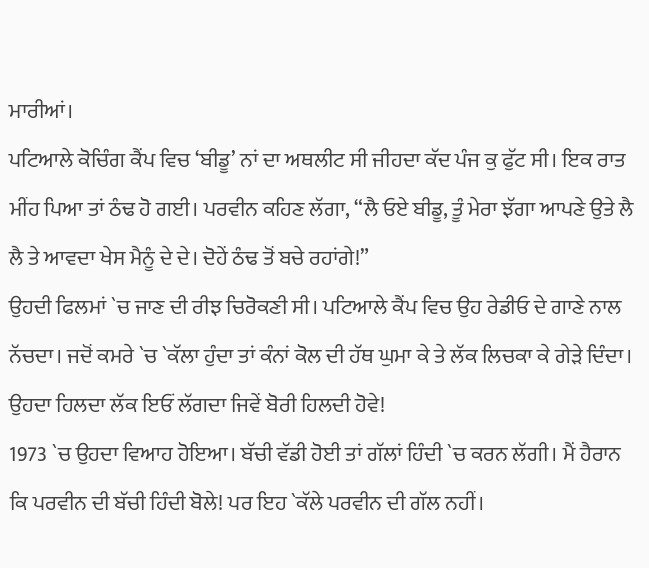ਮਾਰੀਆਂ।
ਪਟਿਆਲੇ ਕੋਚਿੰਗ ਕੈਂਪ ਵਿਚ ‘ਬੀਡੂ’ ਨਾਂ ਦਾ ਅਥਲੀਟ ਸੀ ਜੀਹਦਾ ਕੱਦ ਪੰਜ ਕੁ ਫੁੱਟ ਸੀ। ਇਕ ਰਾਤ ਮੀਂਹ ਪਿਆ ਤਾਂ ਠੰਢ ਹੋ ਗਈ। ਪਰਵੀਨ ਕਹਿਣ ਲੱਗਾ, “ਲੈ ਓਏ ਬੀਡੂ, ਤੂੰ ਮੇਰਾ ਝੱਗਾ ਆਪਣੇ ਉਤੇ ਲੈ ਲੈ ਤੇ ਆਵਦਾ ਖੇਸ ਮੈਨੂੰ ਦੇ ਦੇ। ਦੋਹੇਂ ਠੰਢ ਤੋਂ ਬਚੇ ਰਹਾਂਗੇ!”
ਉਹਦੀ ਫਿਲਮਾਂ `ਚ ਜਾਣ ਦੀ ਰੀਝ ਚਿਰੋਕਣੀ ਸੀ। ਪਟਿਆਲੇ ਕੈਂਪ ਵਿਚ ਉਹ ਰੇਡੀਓ ਦੇ ਗਾਣੇ ਨਾਲ ਨੱਚਦਾ। ਜਦੋਂ ਕਮਰੇ `ਚ `ਕੱਲਾ ਹੁੰਦਾ ਤਾਂ ਕੰਨਾਂ ਕੋਲ ਦੀ ਹੱਥ ਘੁਮਾ ਕੇ ਤੇ ਲੱਕ ਲਿਚਕਾ ਕੇ ਗੇੜੇ ਦਿੰਦਾ। ਉਹਦਾ ਹਿਲਦਾ ਲੱਕ ਇਓਂ ਲੱਗਦਾ ਜਿਵੇਂ ਬੋਰੀ ਹਿਲਦੀ ਹੋਵੇ!
1973 `ਚ ਉਹਦਾ ਵਿਆਹ ਹੋਇਆ। ਬੱਚੀ ਵੱਡੀ ਹੋਈ ਤਾਂ ਗੱਲਾਂ ਹਿੰਦੀ `ਚ ਕਰਨ ਲੱਗੀ। ਮੈਂ ਹੈਰਾਨ ਕਿ ਪਰਵੀਨ ਦੀ ਬੱਚੀ ਹਿੰਦੀ ਬੋਲੇ! ਪਰ ਇਹ `ਕੱਲੇ ਪਰਵੀਨ ਦੀ ਗੱਲ ਨਹੀਂ।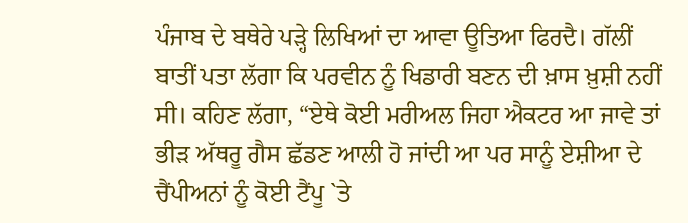ਪੰਜਾਬ ਦੇ ਬਥੇਰੇ ਪੜ੍ਹੇ ਲਿਖਿਆਂ ਦਾ ਆਵਾ ਊਤਿਆ ਫਿਰਦੈ। ਗੱਲੀਂ ਬਾਤੀਂ ਪਤਾ ਲੱਗਾ ਕਿ ਪਰਵੀਨ ਨੂੰ ਖਿਡਾਰੀ ਬਣਨ ਦੀ ਖ਼ਾਸ ਖ਼ੁਸ਼ੀ ਨਹੀਂ ਸੀ। ਕਹਿਣ ਲੱਗਾ, “ਏਥੇ ਕੋਈ ਮਰੀਅਲ ਜਿਹਾ ਐਕਟਰ ਆ ਜਾਵੇ ਤਾਂ ਭੀੜ ਅੱਥਰੂ ਗੈਸ ਛੱਡਣ ਆਲੀ ਹੋ ਜਾਂਦੀ ਆ ਪਰ ਸਾਨੂੰ ਏਸ਼ੀਆ ਦੇ ਚੈਂਪੀਅਨਾਂ ਨੂੰ ਕੋਈ ਟੈਂਪੂ `ਤੇ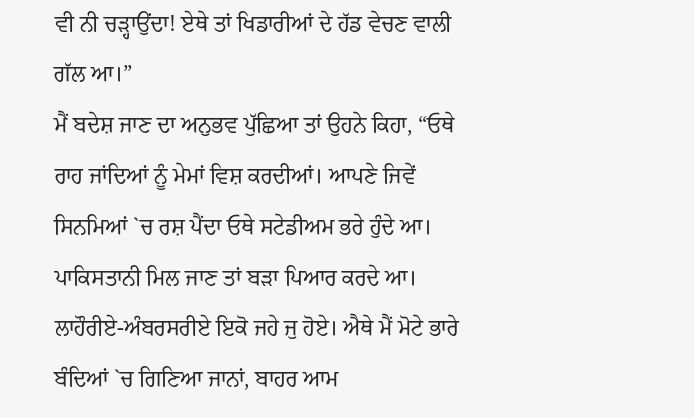ਵੀ ਨੀ ਚੜ੍ਹਾਉਂਦਾ! ਏਥੇ ਤਾਂ ਖਿਡਾਰੀਆਂ ਦੇ ਹੱਡ ਵੇਚਣ ਵਾਲੀ ਗੱਲ ਆ।”
ਮੈਂ ਬਦੇਸ਼ ਜਾਣ ਦਾ ਅਨੁਭਵ ਪੁੱਛਿਆ ਤਾਂ ਉਹਨੇ ਕਿਹਾ, “ਓਥੇ ਰਾਹ ਜਾਂਦਿਆਂ ਨੂੰ ਮੇਮਾਂ ਵਿਸ਼ ਕਰਦੀਆਂ। ਆਪਣੇ ਜਿਵੇਂ ਸਿਨਮਿਆਂ `ਚ ਰਸ਼ ਪੈਂਦਾ ਓਥੇ ਸਟੇਡੀਅਮ ਭਰੇ ਹੁੰਦੇ ਆ। ਪਾਕਿਸਤਾਨੀ ਮਿਲ ਜਾਣ ਤਾਂ ਬੜਾ ਪਿਆਰ ਕਰਦੇ ਆ। ਲਾਹੌਰੀਏ-ਅੰਬਰਸਰੀਏ ਇਕੋ ਜਹੇ ਜੁ ਹੋਏ। ਐਥੇ ਮੈਂ ਮੋਟੇ ਭਾਰੇ ਬੰਦਿਆਂ `ਚ ਗਿਣਿਆ ਜਾਨਾਂ, ਬਾਹਰ ਆਮ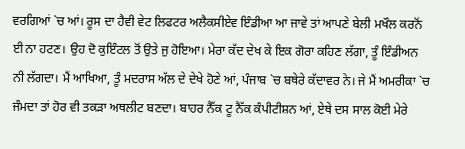ਵਰਗਿਆਂ `ਚ ਆਂ। ਰੂਸ ਦਾ ਹੈਵੀ ਵੇਟ ਲਿਫਟਰ ਅਲੈਕਸੀਏਵ ਇੰਡੀਆ ਆ ਜਾਵੇ ਤਾਂ ਆਪਣੇ ਬੇਲੀ ਮਖੌਲ ਕਰਨੋਂ ਈ ਨਾ ਹਟਣ। ਉਹ ਦੋ ਕੁਇੰਟਲ ਤੋਂ ਉਤੇ ਜੁ ਹੋਇਆ। ਮੇਰਾ ਕੱਦ ਦੇਖ ਕੇ ਇਕ ਗੋਰਾ ਕਹਿਣ ਲੱਗਾ, ਤੂੰ ਇੰਡੀਅਨ ਨੀ ਲੱਗਦਾ। ਮੈਂ ਆਖਿਆ, ਤੂੰ ਮਦਰਾਸ ਅੱਲ ਦੇ ਦੇਖੇ ਹੋਣੇ ਆਂ, ਪੰਜਾਬ `ਚ ਬਥੇਰੇ ਕੱਦਾਵਰ ਨੇ। ਜੇ ਮੈਂ ਅਮਰੀਕਾ `ਚ ਜੰਮਦਾ ਤਾਂ ਹੋਰ ਵੀ ਤਕੜਾ ਅਥਲੀਟ ਬਣਦਾ। ਬਾਹਰ ਨੈੱਕ ਟੂ ਨੈੱਕ ਕੰਪੀਟੀਸ਼ਨ ਆਂ, ਏਥੇ ਦਸ ਸਾਲ ਕੋਈ ਮੇਰੇ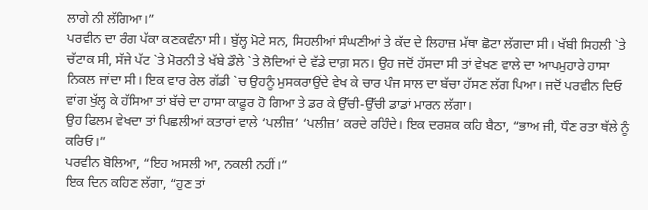ਲਾਗੇ ਨੀ ਲੱਗਿਆ।”
ਪਰਵੀਨ ਦਾ ਰੰਗ ਪੱਕਾ ਕਣਕਵੰਨਾ ਸੀ। ਬੁੱਲ੍ਹ ਮੋਟੇ ਸਨ, ਸਿਹਲੀਆਂ ਸੰਘਣੀਆਂ ਤੇ ਕੱਦ ਦੇ ਲਿਹਾਜ਼ ਮੱਥਾ ਛੋਟਾ ਲੱਗਦਾ ਸੀ। ਖੱਬੀ ਸਿਹਲੀ `ਤੇ ਚੱਟਾਕ ਸੀ, ਸੱਜੇ ਪੱਟ `ਤੇ ਮੋਰਨੀ ਤੇ ਖੱਬੇ ਡੌਲੇ `ਤੇ ਲੋਦਿਆਂ ਦੇ ਵੱਡੇ ਦਾਗ਼ ਸਨ। ਉਹ ਜਦੋਂ ਹੱਸਦਾ ਸੀ ਤਾਂ ਵੇਖਣ ਵਾਲੇ ਦਾ ਆਪਮੁਹਾਰੇ ਹਾਸਾ ਨਿਕਲ ਜਾਂਦਾ ਸੀ। ਇਕ ਵਾਰ ਰੇਲ ਗੱਡੀ `ਚ ਉਹਨੂੰ ਮੁਸਕਰਾਉਂਦੇ ਵੇਖ ਕੇ ਚਾਰ ਪੰਜ ਸਾਲ ਦਾ ਬੱਚਾ ਹੱਸਣ ਲੱਗ ਪਿਆ। ਜਦੋਂ ਪਰਵੀਨ ਦਿਓ ਵਾਂਗ ਖੁੱਲ੍ਹ ਕੇ ਹੱਸਿਆ ਤਾਂ ਬੱਚੇ ਦਾ ਹਾਸਾ ਕਾਫ਼ੂਰ ਹੋ ਗਿਆ ਤੇ ਡਰ ਕੇ ਉੱਚੀ-ਉੱਚੀ ਡਾਡਾਂ ਮਾਰਨ ਲੱਗਾ।
ਉਹ ਫਿਲਮ ਵੇਖਦਾ ਤਾਂ ਪਿਛਲੀਆਂ ਕਤਾਰਾਂ ਵਾਲੇ ‘ਪਲੀਜ਼’ ‘ਪਲੀਜ਼’ ਕਰਦੇ ਰਹਿੰਦੇ। ਇਕ ਦਰਸ਼ਕ ਕਹਿ ਬੈਠਾ, “ਭਾਅ ਜੀ, ਧੌਣ ਰਤਾ ਥੱਲੇ ਨੂੰ ਕਰਿਓ।”
ਪਰਵੀਨ ਬੋਲਿਆ, “ਇਹ ਅਸਲੀ ਆ, ਨਕਲੀ ਨਹੀਂ।”
ਇਕ ਦਿਨ ਕਹਿਣ ਲੱਗਾ, “ਹੁਣ ਤਾਂ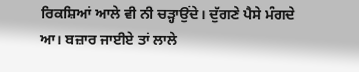ਰਿਕਸ਼ਿਆਂ ਆਲੇ ਵੀ ਨੀ ਚੜ੍ਹਾਉਂਦੇ। ਦੁੱਗਣੇ ਪੈਸੇ ਮੰਗਦੇ ਆ। ਬਜ਼ਾਰ ਜਾਈਏ ਤਾਂ ਲਾਲੇ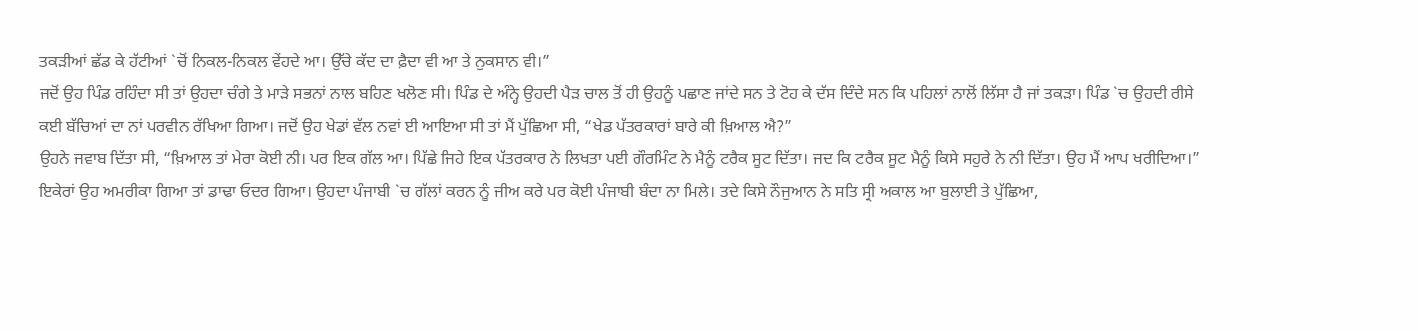ਤਕੜੀਆਂ ਛੱਡ ਕੇ ਹੱਟੀਆਂ `ਚੋਂ ਨਿਕਲ-ਨਿਕਲ ਵੇਂਹਦੇ ਆ। ਉੱਚੇ ਕੱਦ ਦਾ ਫ਼ੈਦਾ ਵੀ ਆ ਤੇ ਨੁਕਸਾਨ ਵੀ।”
ਜਦੋਂ ਉਹ ਪਿੰਡ ਰਹਿੰਦਾ ਸੀ ਤਾਂ ਉਹਦਾ ਚੰਗੇ ਤੇ ਮਾੜੇ ਸਭਨਾਂ ਨਾਲ ਬਹਿਣ ਖਲੋਣ ਸੀ। ਪਿੰਡ ਦੇ ਅੰਨ੍ਹੇ ਉਹਦੀ ਪੈੜ ਚਾਲ ਤੋਂ ਹੀ ਉਹਨੂੰ ਪਛਾਣ ਜਾਂਦੇ ਸਨ ਤੇ ਟੋਹ ਕੇ ਦੱਸ ਦਿੰਦੇ ਸਨ ਕਿ ਪਹਿਲਾਂ ਨਾਲੋਂ ਲਿੱਸਾ ਹੈ ਜਾਂ ਤਕੜਾ। ਪਿੰਡ `ਚ ਉਹਦੀ ਰੀਸੇ ਕਈ ਬੱਚਿਆਂ ਦਾ ਨਾਂ ਪਰਵੀਨ ਰੱਖਿਆ ਗਿਆ। ਜਦੋਂ ਉਹ ਖੇਡਾਂ ਵੱਲ ਨਵਾਂ ਈ ਆਇਆ ਸੀ ਤਾਂ ਮੈਂ ਪੁੱਛਿਆ ਸੀ, “ਖੇਡ ਪੱਤਰਕਾਰਾਂ ਬਾਰੇ ਕੀ ਖ਼ਿਆਲ ਐ?”
ਉਹਨੇ ਜਵਾਬ ਦਿੱਤਾ ਸੀ, “ਖ਼ਿਆਲ ਤਾਂ ਮੇਰਾ ਕੋਈ ਨੀ। ਪਰ ਇਕ ਗੱਲ ਆ। ਪਿੱਛੇ ਜਿਹੇ ਇਕ ਪੱਤਰਕਾਰ ਨੇ ਲਿਖਤਾ ਪਈ ਗੌਰਮਿੰਟ ਨੇ ਮੈਨੂੰ ਟਰੈਕ ਸੂਟ ਦਿੱਤਾ। ਜਦ ਕਿ ਟਰੈਕ ਸੂਟ ਮੈਨੂੰ ਕਿਸੇ ਸਹੁਰੇ ਨੇ ਨੀ ਦਿੱਤਾ। ਉਹ ਮੈਂ ਆਪ ਖਰੀਦਿਆ।”
ਇਕੇਰਾਂ ਉਹ ਅਮਰੀਕਾ ਗਿਆ ਤਾਂ ਡਾਢਾ ਓਦਰ ਗਿਆ। ਉਹਦਾ ਪੰਜਾਬੀ `ਚ ਗੱਲਾਂ ਕਰਨ ਨੂੰ ਜੀਅ ਕਰੇ ਪਰ ਕੋਈ ਪੰਜਾਬੀ ਬੰਦਾ ਨਾ ਮਿਲੇ। ਤਦੇ ਕਿਸੇ ਨੌਜੁਆਨ ਨੇ ਸਤਿ ਸ੍ਰੀ ਅਕਾਲ ਆ ਬੁਲਾਈ ਤੇ ਪੁੱਛਿਆ,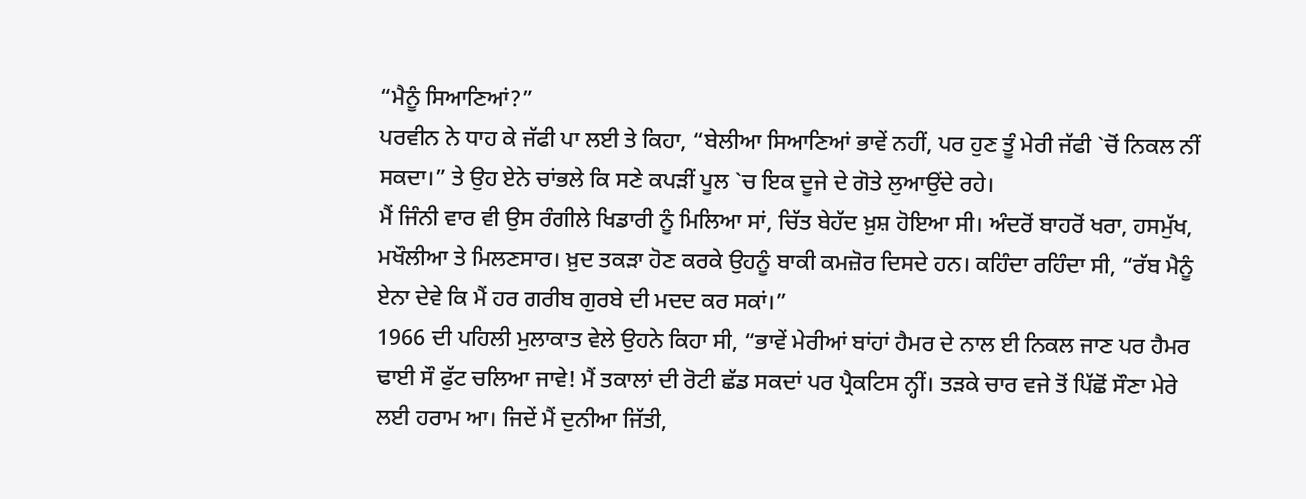“ਮੈਨੂੰ ਸਿਆਣਿਆਂ?”
ਪਰਵੀਨ ਨੇ ਧਾਹ ਕੇ ਜੱਫੀ ਪਾ ਲਈ ਤੇ ਕਿਹਾ, “ਬੇਲੀਆ ਸਿਆਣਿਆਂ ਭਾਵੇਂ ਨਹੀਂ, ਪਰ ਹੁਣ ਤੂੰ ਮੇਰੀ ਜੱਫੀ `ਚੋਂ ਨਿਕਲ ਨੀਂ ਸਕਦਾ।” ਤੇ ਉਹ ਏਨੇ ਚਾਂਭਲੇ ਕਿ ਸਣੇ ਕਪੜੀਂ ਪੂਲ `ਚ ਇਕ ਦੂਜੇ ਦੇ ਗੋਤੇ ਲੁਆਉਂਦੇ ਰਹੇ।
ਮੈਂ ਜਿੰਨੀ ਵਾਰ ਵੀ ਉਸ ਰੰਗੀਲੇ ਖਿਡਾਰੀ ਨੂੰ ਮਿਲਿਆ ਸਾਂ, ਚਿੱਤ ਬੇਹੱਦ ਖ਼ੁਸ਼ ਹੋਇਆ ਸੀ। ਅੰਦਰੋਂ ਬਾਹਰੋਂ ਖਰਾ, ਹਸਮੁੱਖ, ਮਖੌਲੀਆ ਤੇ ਮਿਲਣਸਾਰ। ਖ਼ੁਦ ਤਕੜਾ ਹੋਣ ਕਰਕੇ ਉਹਨੂੰ ਬਾਕੀ ਕਮਜ਼ੋਰ ਦਿਸਦੇ ਹਨ। ਕਹਿੰਦਾ ਰਹਿੰਦਾ ਸੀ, “ਰੱਬ ਮੈਨੂੰ ਏਨਾ ਦੇਵੇ ਕਿ ਮੈਂ ਹਰ ਗਰੀਬ ਗੁਰਬੇ ਦੀ ਮਦਦ ਕਰ ਸਕਾਂ।”
1966 ਦੀ ਪਹਿਲੀ ਮੁਲਾਕਾਤ ਵੇਲੇ ਉਹਨੇ ਕਿਹਾ ਸੀ, “ਭਾਵੇਂ ਮੇਰੀਆਂ ਬਾਂਹਾਂ ਹੈਮਰ ਦੇ ਨਾਲ ਈ ਨਿਕਲ ਜਾਣ ਪਰ ਹੈਮਰ ਢਾਈ ਸੌ ਫੁੱਟ ਚਲਿਆ ਜਾਵੇ! ਮੈਂ ਤਕਾਲਾਂ ਦੀ ਰੋਟੀ ਛੱਡ ਸਕਦਾਂ ਪਰ ਪ੍ਰੈਕਟਿਸ ਨ੍ਹੀਂ। ਤੜਕੇ ਚਾਰ ਵਜੇ ਤੋਂ ਪਿੱਛੋਂ ਸੌਣਾ ਮੇਰੇ ਲਈ ਹਰਾਮ ਆ। ਜਿਦੇਂ ਮੈਂ ਦੁਨੀਆ ਜਿੱਤੀ,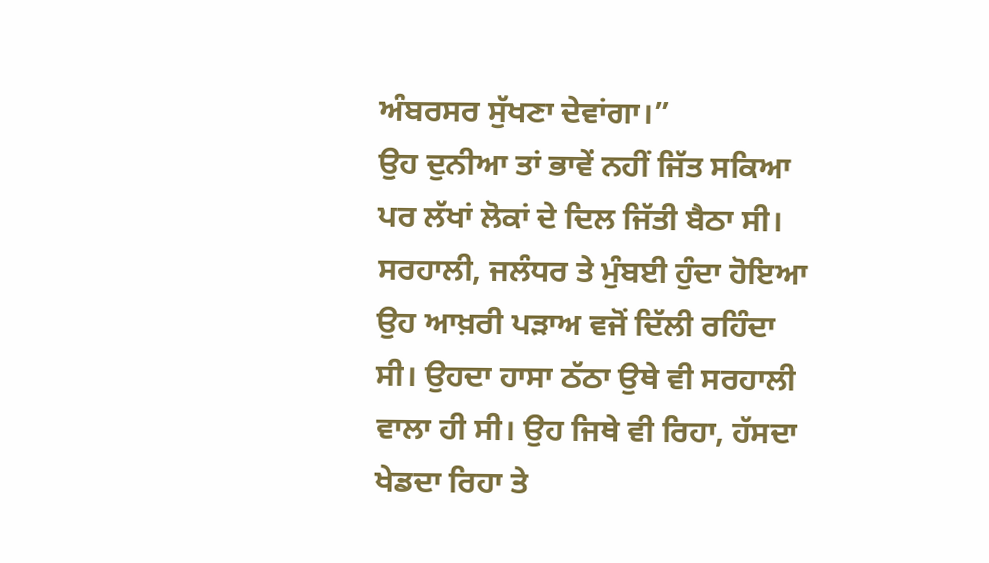ਅੰਬਰਸਰ ਸੁੱਖਣਾ ਦੇਵਾਂਗਾ।”
ਉਹ ਦੁਨੀਆ ਤਾਂ ਭਾਵੇਂ ਨਹੀਂ ਜਿੱਤ ਸਕਿਆ ਪਰ ਲੱਖਾਂ ਲੋਕਾਂ ਦੇ ਦਿਲ ਜਿੱਤੀ ਬੈਠਾ ਸੀ। ਸਰਹਾਲੀ, ਜਲੰਧਰ ਤੇ ਮੁੰਬਈ ਹੁੰਦਾ ਹੋਇਆ ਉਹ ਆਖ਼ਰੀ ਪੜਾਅ ਵਜੋਂ ਦਿੱਲੀ ਰਹਿੰਦਾ ਸੀ। ਉਹਦਾ ਹਾਸਾ ਠੱਠਾ ਉਥੇ ਵੀ ਸਰਹਾਲੀ ਵਾਲਾ ਹੀ ਸੀ। ਉਹ ਜਿਥੇ ਵੀ ਰਿਹਾ, ਹੱਸਦਾ ਖੇਡਦਾ ਰਿਹਾ ਤੇ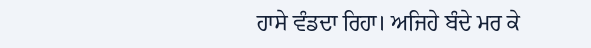ਹਾਸੇ ਵੰਡਦਾ ਰਿਹਾ। ਅਜਿਹੇ ਬੰਦੇ ਮਰ ਕੇ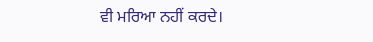ਵੀ ਮਰਿਆ ਨਹੀਂ ਕਰਦੇ।